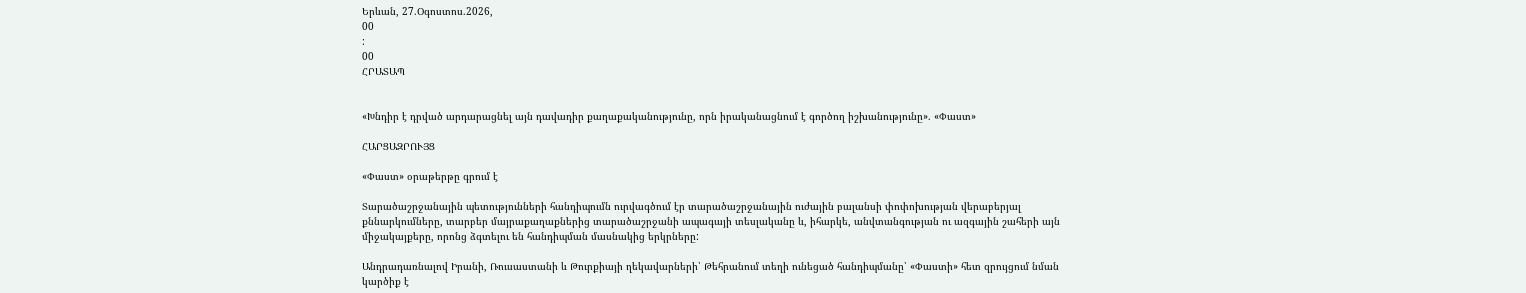Երևան, 27.Օգոստոս.2026,
00
:
00
ՀՐԱՏԱՊ


«Խնդիր է դրված արդարացնել այն դավադիր քաղաքականությունը, որն իրականացնում է գործող իշխանությունը». «Փաստ»

ՀԱՐՑԱԶՐՈՒՅՑ

«Փաստ» օրաթերթը գրում է

Տարածաշրջանային պետությունների հանդիպումն ուրվագծում էր տարածաշրջանային ուժային բալանսի փոփոխության վերաբերյալ քննարկումները, տարբեր մայրաքաղաքներից տարածաշրջանի ապագայի տեսլականը և, իհարկե, անվտանգության ու ազգային շահերի այն միջակայքերը, որոնց ձգտելու են հանդիպման մասնակից երկրները:

Անդրադառնալով Իրանի, Ռուսաստանի և Թուրքիայի ղեկավարների՝ Թեհրանում տեղի ունեցած հանդիպմանը՝ «Փաստի» հետ զրույցում նման կարծիք է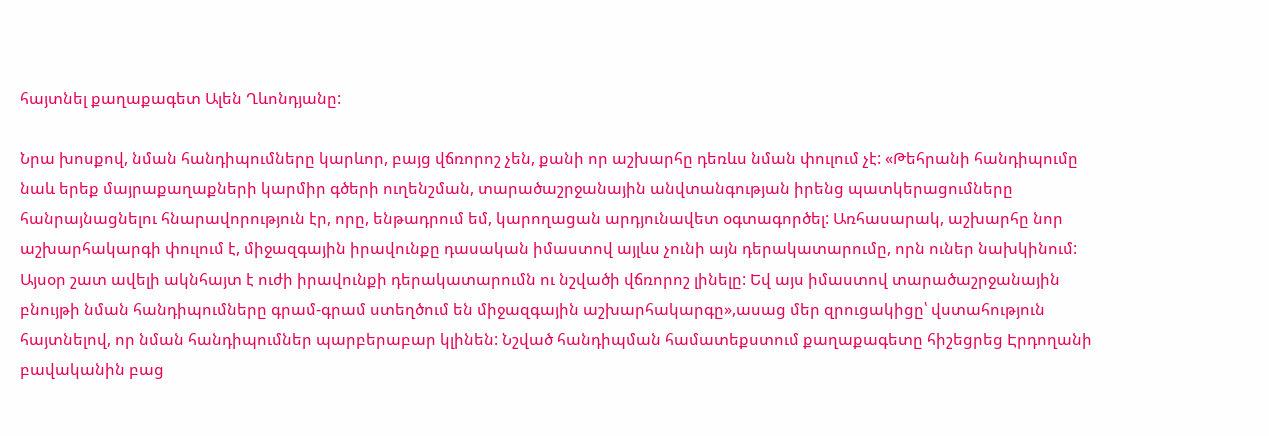հայտնել քաղաքագետ Ալեն Ղևոնդյանը:

Նրա խոսքով, նման հանդիպումները կարևոր, բայց վճռորոշ չեն, քանի որ աշխարհը դեռևս նման փուլում չէ: «Թեհրանի հանդիպումը նաև երեք մայրաքաղաքների կարմիր գծերի ուղենշման, տարածաշրջանային անվտանգության իրենց պատկերացումները հանրայնացնելու հնարավորություն էր, որը, ենթադրում եմ, կարողացան արդյունավետ օգտագործել: Առհասարակ, աշխարհը նոր աշխարհակարգի փուլում է, միջազգային իրավունքը դասական իմաստով այլևս չունի այն դերակատարումը, որն ուներ նախկինում: Այսօր շատ ավելի ակնհայտ է ուժի իրավունքի դերակատարումն ու նշվածի վճռորոշ լինելը: Եվ այս իմաստով տարածաշրջանային բնույթի նման հանդիպումները գրամ-գրամ ստեղծում են միջազգային աշխարհակարգը»,ասաց մեր զրուցակիցը՝ վստահություն հայտնելով, որ նման հանդիպումներ պարբերաբար կլինեն: Նշված հանդիպման համատեքստում քաղաքագետը հիշեցրեց Էրդողանի բավականին բաց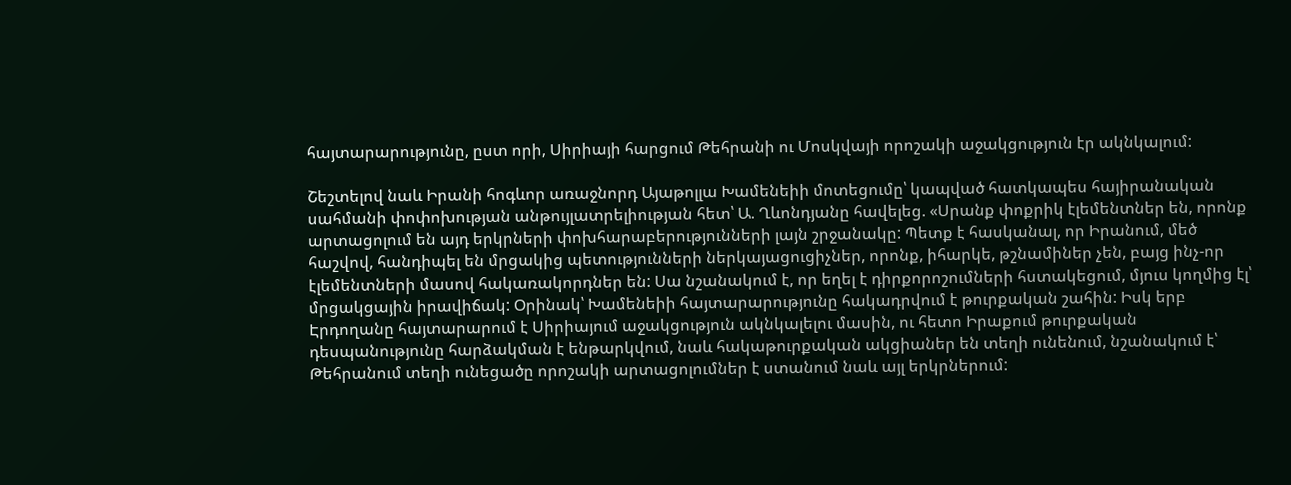հայտարարությունը, ըստ որի, Սիրիայի հարցում Թեհրանի ու Մոսկվայի որոշակի աջակցություն էր ակնկալում:

Շեշտելով նաև Իրանի հոգևոր առաջնորդ Այաթոլլա Խամենեիի մոտեցումը՝ կապված հատկապես հայիրանական սահմանի փոփոխության անթույլատրելիության հետ՝ Ա. Ղևոնդյանը հավելեց. «Սրանք փոքրիկ էլեմենտներ են, որոնք արտացոլում են այդ երկրների փոխհարաբերությունների լայն շրջանակը: Պետք է հասկանալ, որ Իրանում, մեծ հաշվով, հանդիպել են մրցակից պետությունների ներկայացուցիչներ, որոնք, իհարկե, թշնամիներ չեն, բայց ինչ-որ էլեմենտների մասով հակառակորդներ են: Սա նշանակում է, որ եղել է դիրքորոշումների հստակեցում, մյուս կողմից էլ՝ մրցակցային իրավիճակ: Օրինակ՝ Խամենեիի հայտարարությունը հակադրվում է թուրքական շահին: Իսկ երբ Էրդողանը հայտարարում է Սիրիայում աջակցություն ակնկալելու մասին, ու հետո Իրաքում թուրքական դեսպանությունը հարձակման է ենթարկվում, նաև հակաթուրքական ակցիաներ են տեղի ունենում, նշանակում է՝ Թեհրանում տեղի ունեցածը որոշակի արտացոլումներ է ստանում նաև այլ երկրներում: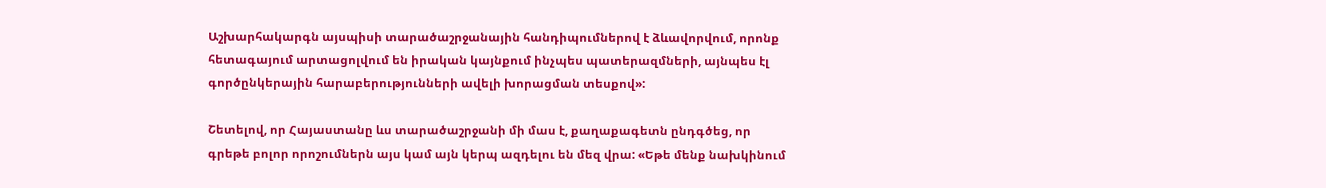Աշխարհակարգն այսպիսի տարածաշրջանային հանդիպումներով է ձևավորվում, որոնք հետագայում արտացոլվում են իրական կայնքում ինչպես պատերազմների, այնպես էլ գործընկերային հարաբերությունների ավելի խորացման տեսքով»:

Շետելով, որ Հայաստանը ևս տարածաշրջանի մի մաս է, քաղաքագետն ընդգծեց, որ գրեթե բոլոր որոշումներն այս կամ այն կերպ ազդելու են մեզ վրա: «Եթե մենք նախկինում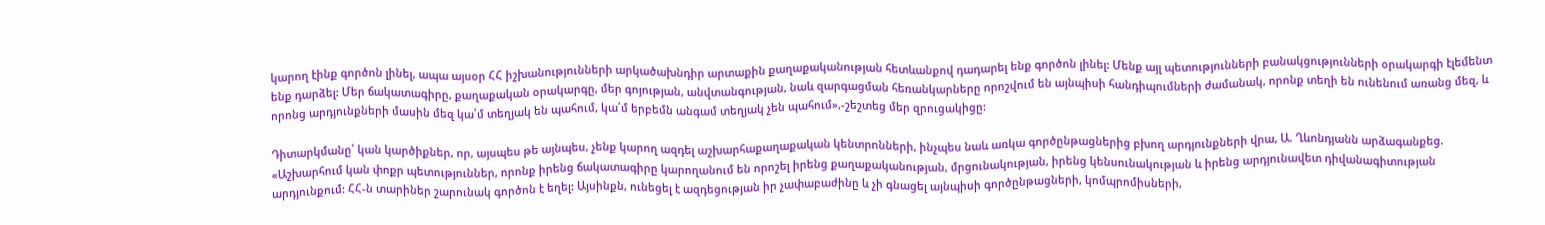կարող էինք գործոն լինել, ապա այսօր ՀՀ իշխանությունների արկածախնդիր արտաքին քաղաքականության հետևանքով դադարել ենք գործոն լինել: Մենք այլ պետությունների բանակցությունների օրակարգի էլեմենտ ենք դարձել: Մեր ճակատագիրը, քաղաքական օրակարգը, մեր գոյության, անվտանգության, նաև զարգացման հեռանկարները որոշվում են այնպիսի հանդիպումների ժամանակ, որոնք տեղի են ունենում առանց մեզ, և որոնց արդյունքների մասին մեզ կա՛մ տեղյակ են պահում, կա՛մ երբեմն անգամ տեղյակ չեն պահում»,-շեշտեց մեր զրուցակիցը:

Դիտարկմանը՝ կան կարծիքներ, որ, այսպես թե այնպես, չենք կարող ազդել աշխարհաքաղաքական կենտրոնների, ինչպես նաև առկա գործընթացներից բխող արդյունքների վրա, Ա. Ղևոնդյանն արձագանքեց. «Աշխարհում կան փոքր պետություններ, որոնք իրենց ճակատագիրը կարողանում են որոշել իրենց քաղաքականության, մրցունակության, իրենց կենսունակության և իրենց արդյունավետ դիվանագիտության արդյունքում: ՀՀ-ն տարիներ շարունակ գործոն է եղել: Այսինքն, ունեցել է ազդեցության իր չափաբաժինը և չի գնացել այնպիսի գործընթացների, կոմպրոմիսների,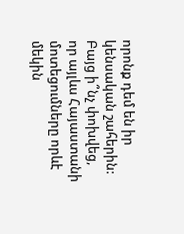որոնք դեմ են իր կենսական շահերին: Բայց ի՞նչ փոխվեց, որ այլևս Հայաստանի մոտեցումները որևէ մեկին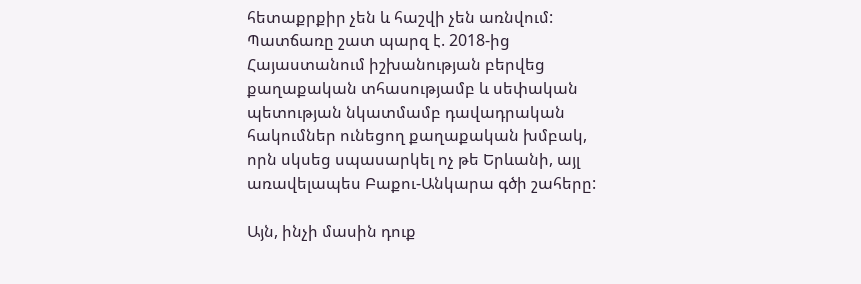հետաքրքիր չեն և հաշվի չեն առնվում: Պատճառը շատ պարզ է. 2018-ից Հայաստանում իշխանության բերվեց քաղաքական տհասությամբ և սեփական պետության նկատմամբ դավադրական հակումներ ունեցող քաղաքական խմբակ, որն սկսեց սպասարկել ոչ թե Երևանի, այլ առավելապես Բաքու-Անկարա գծի շահերը:

Այն, ինչի մասին դուք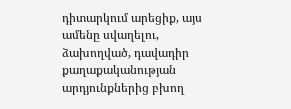դիտարկում արեցիք, այս ամենը սվաղելու, ձախողված, դավադիր քաղաքականության արդյունքներից բխող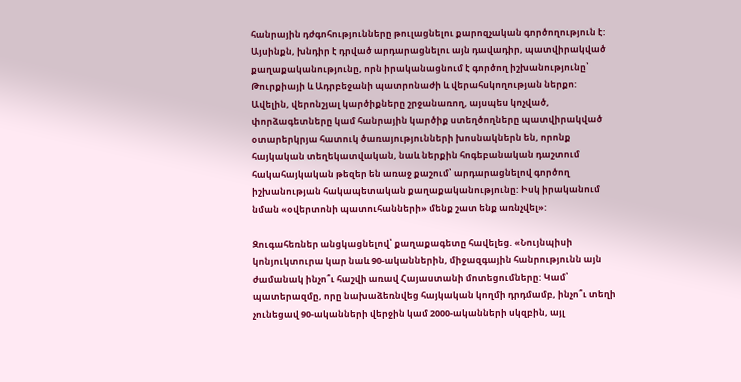հանրային դժգոհությունները թուլացնելու քարոզչական գործողություն է: Այսինքն, խնդիր է դրված արդարացնելու այն դավադիր, պատվիրակված քաղաքականությունը, որն իրականացնում է գործող իշխանությունը՝ Թուրքիայի և Ադրբեջանի պատրոնաժի և վերահսկողության ներքո: Ավելին, վերոնշյալ կարծիքները շրջանառող, այսպես կոչված, փորձագետները կամ հանրային կարծիք ստեղծողները պատվիրակված օտարերկրյա հատուկ ծառայությունների խոսնակներն են, որոնք հայկական տեղեկատվական, նաև ներքին հոգեբանական դաշտում հակահայկական թեզեր են առաջ քաշում՝ արդարացնելով գործող իշխանության հակապետական քաղաքականությունը: Իսկ իրականում նման «օվերտոնի պատուհանների» մենք շատ ենք առնչվել»:

Զուգահեռներ անցկացնելով՝ քաղաքագետը հավելեց. «Նույնպիսի կոնյուկտուրա կար նաև 90-ականներին, միջազգային հանրությունն այն ժամանակ ինչո՞ւ հաշվի առավ Հայաստանի մոտեցումները: Կամ՝ պատերազմը, որը նախաձեռնվեց հայկական կողմի դրդմամբ, ինչո՞ւ տեղի չունեցավ 90-ականների վերջին կամ 2000-ականների սկզբին, այլ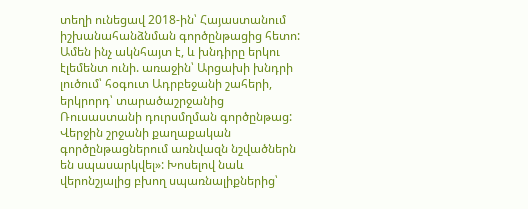տեղի ունեցավ 2018-ին՝ Հայաստանում իշխանահանձնման գործընթացից հետո: Ամեն ինչ ակնհայտ է, և խնդիրը երկու էլեմենտ ունի. առաջին՝ Արցախի խնդրի լուծում՝ հօգուտ Ադրբեջանի շահերի, երկրորդ՝ տարածաշրջանից Ռուսաստանի դուրսմղման գործընթաց: Վերջին շրջանի քաղաքական գործընթացներում առնվազն նշվածներն են սպասարկվել»: Խոսելով նաև վերոնշյալից բխող սպառնալիքներից՝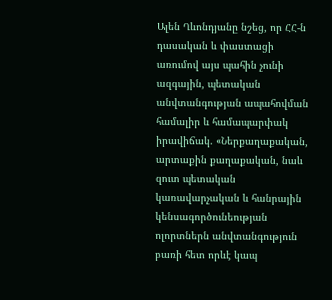Ալեն Ղևոնդյանը նշեց, որ ՀՀ-ն դասական և փաստացի առումով այս պահին չունի ազգային, պետական անվտանգության ապահովման համալիր և համապարփակ իրավիճակ. «Ներքաղաքական, արտաքին քաղաքական, նաև զուտ պետական կառավարչական և հանրային կենսագործունեության ոլորտներն անվտանգություն բառի հետ որևէ կապ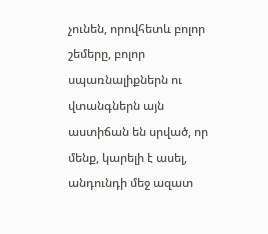չունեն, որովհետև բոլոր շեմերը, բոլոր սպառնալիքներն ու վտանգներն այն աստիճան են սրված, որ մենք, կարելի է ասել, անդունդի մեջ ազատ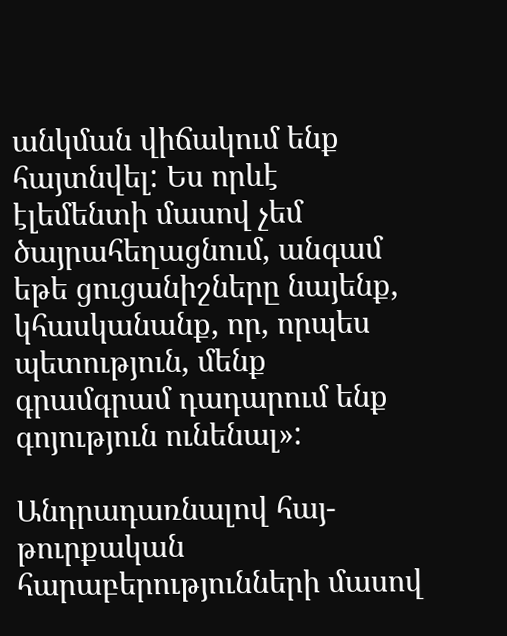անկման վիճակում ենք հայտնվել: Ես որևէ էլեմենտի մասով չեմ ծայրահեղացնում, անգամ եթե ցուցանիշները նայենք, կհասկանանք, որ, որպես պետություն, մենք գրամգրամ դադարում ենք գոյություն ունենալ»:

Անդրադառնալով հայ-թուրքական հարաբերությունների մասով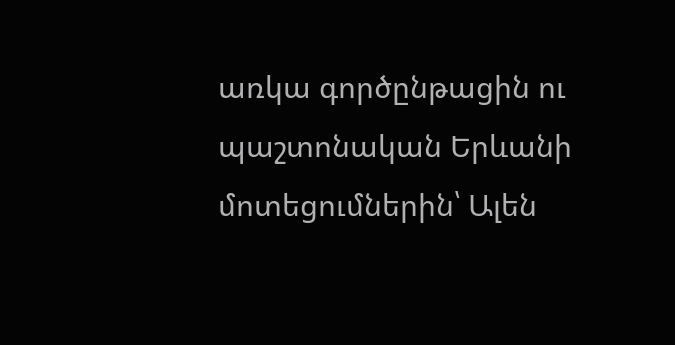առկա գործընթացին ու պաշտոնական Երևանի մոտեցումներին՝ Ալեն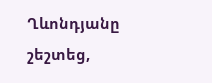Ղևոնդյանը շեշտեց,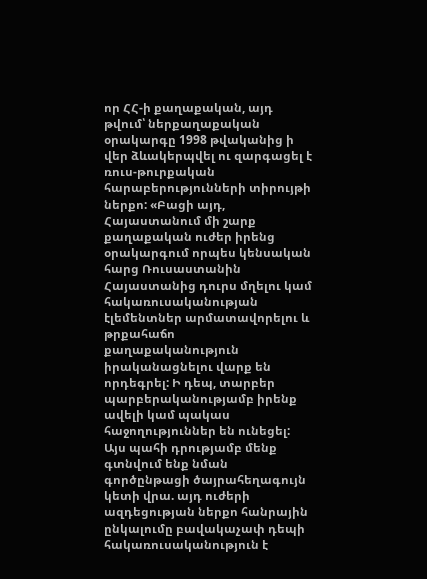որ ՀՀ-ի քաղաքական, այդ թվում՝ ներքաղաքական օրակարգը 1998 թվականից ի վեր ձևակերպվել ու զարգացել է ռուս-թուրքական հարաբերությունների տիրույթի ներքո: «Բացի այդ, Հայաստանում մի շարք քաղաքական ուժեր իրենց օրակարգում որպես կենսական հարց Ռուսաստանին Հայաստանից դուրս մղելու կամ հակառուսականության էլեմենտներ արմատավորելու և թրքահաճո քաղաքականություն իրականացնելու վարք են որդեգրել: Ի դեպ, տարբեր պարբերականությամբ իրենք ավելի կամ պակաս հաջողություններ են ունեցել: Այս պահի դրությամբ մենք գտնվում ենք նման գործընթացի ծայրահեղագույն կետի վրա. այդ ուժերի ազդեցության ներքո հանրային ընկալումը բավակաչափ դեպի հակառուսականություն է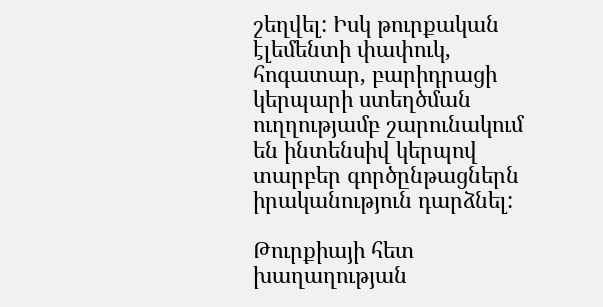շեղվել: Իսկ թուրքական էլեմենտի փափուկ, հոգատար, բարիդրացի կերպարի ստեղծման ուղղությամբ շարունակում են ինտենսիվ կերպով տարբեր գործընթացներն իրականություն դարձնել:

Թուրքիայի հետ խաղաղության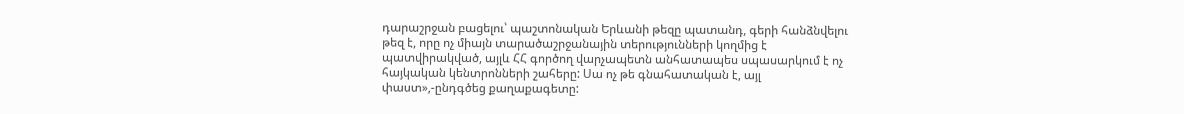դարաշրջան բացելու՝ պաշտոնական Երևանի թեզը պատանդ, գերի հանձնվելու թեզ է, որը ոչ միայն տարածաշրջանային տերությունների կողմից է պատվիրակված, այլև ՀՀ գործող վարչապետն անհատապես սպասարկում է ոչ հայկական կենտրոնների շահերը: Սա ոչ թե գնահատական է, այլ փաստ»,-ընդգծեց քաղաքագետը: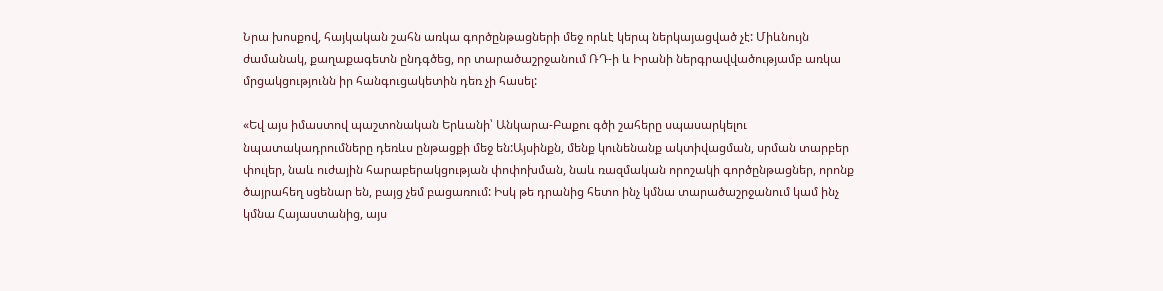Նրա խոսքով, հայկական շահն առկա գործընթացների մեջ որևէ կերպ ներկայացված չէ: Միևնույն ժամանակ, քաղաքագետն ընդգծեց, որ տարածաշրջանում ՌԴ-ի և Իրանի ներգրավվածությամբ առկա մրցակցությունն իր հանգուցակետին դեռ չի հասել:

«Եվ այս իմաստով պաշտոնական Երևանի՝ Անկարա-Բաքու գծի շահերը սպասարկելու նպատակադրումները դեռևս ընթացքի մեջ են:Այսինքն, մենք կունենանք ակտիվացման, սրման տարբեր փուլեր, նաև ուժային հարաբերակցության փոփոխման, նաև ռազմական որոշակի գործընթացներ, որոնք ծայրահեղ սցենար են, բայց չեմ բացառում: Իսկ թե դրանից հետո ինչ կմնա տարածաշրջանում կամ ինչ կմնա Հայաստանից, այս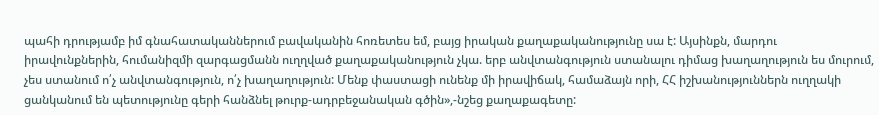պահի դրությամբ իմ գնահատականներում բավականին հոռետես եմ, բայց իրական քաղաքականությունը սա է: Այսինքն, մարդու իրավունքներին, հումանիզմի զարգացմանն ուղղված քաղաքականություն չկա. երբ անվտանգություն ստանալու դիմաց խաղաղություն ես մուրում, չես ստանում ո՛չ անվտանգություն, ո՛չ խաղաղություն: Մենք փաստացի ունենք մի իրավիճակ, համաձայն որի, ՀՀ իշխանություններն ուղղակի ցանկանում են պետությունը գերի հանձնել թուրք-ադրբեջանական գծին»,-նշեց քաղաքագետը: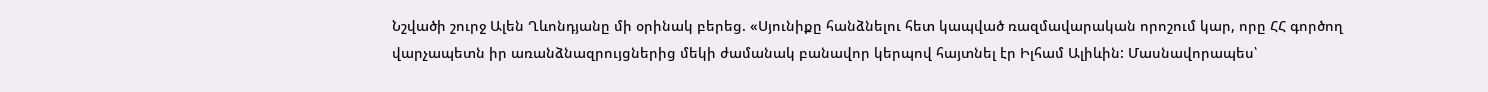Նշվածի շուրջ Ալեն Ղևոնդյանը մի օրինակ բերեց. «Սյունիքը հանձնելու հետ կապված ռազմավարական որոշում կար, որը ՀՀ գործող վարչապետն իր առանձնազրույցներից մեկի ժամանակ բանավոր կերպով հայտնել էր Իլհամ Ալիևին: Մասնավորապես՝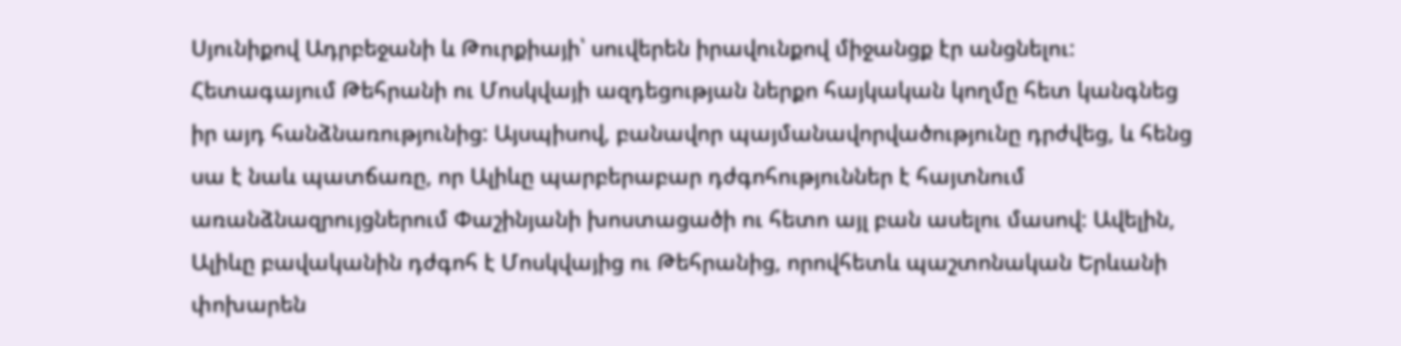Սյունիքով Ադրբեջանի և Թուրքիայի՝ սուվերեն իրավունքով միջանցք էր անցնելու: Հետագայում Թեհրանի ու Մոսկվայի ազդեցության ներքո հայկական կողմը հետ կանգնեց իր այդ հանձնառությունից: Այսպիսով, բանավոր պայմանավորվածությունը դրժվեց, և հենց սա է նաև պատճառը, որ Ալիևը պարբերաբար դժգոհություններ է հայտնում առանձնազրույցներում Փաշինյանի խոստացածի ու հետո այլ բան ասելու մասով: Ավելին, Ալիևը բավականին դժգոհ է Մոսկվայից ու Թեհրանից, որովհետև պաշտոնական Երևանի փոխարեն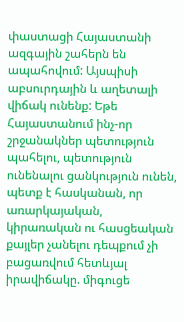փաստացի Հայաստանի ազգային շահերն են ապահովում: Այսպիսի աբսուրդային և աղետալի վիճակ ունենք: Եթե Հայաստանում ինչ-որ շրջանակներ պետություն պահելու, պետություն ունենալու ցանկություն ունեն, պետք է հասկանան, որ առարկայական, կիրառական ու հասցեական քայլեր չանելու դեպքում չի բացառվում հետևյալ իրավիճակը. միգուցե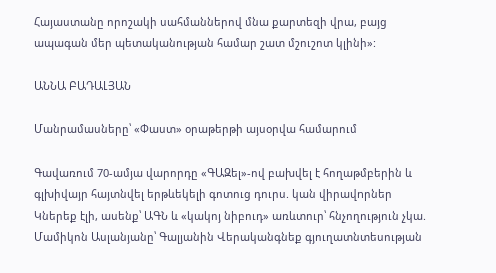Հայաստանը որոշակի սահմաններով մնա քարտեզի վրա, բայց ապագան մեր պետականության համար շատ մշուշոտ կլինի»:

ԱՆՆԱ ԲԱԴԱԼՅԱՆ

Մանրամասները՝ «Փաստ» օրաթերթի այսօրվա համարում

Գավառում 70-ամյա վարորդը «ԳԱԶել»-ով բախվել է հողաթմբերին և գլխիվայր հայտնվել երթևեկելի գոտուց դուրս. կան վիրավnրներ Կներեք էլի, ասենք՝ ԱԳՆ և «կակոյ նիբուդ» առևտուր՝ հնչողություն չկա. Մամիկոն Ասլանյանը՝ Գալյանին Վերականգնեք գյուղատնտեսության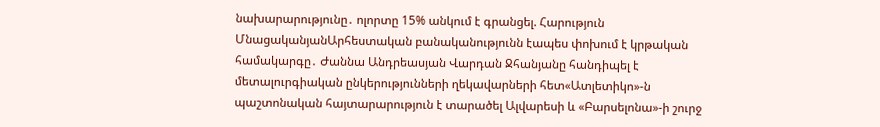նախարարությունը․ ոլորտը 15% անկում է գրանցել. Հարություն ՄնացականյանԱրհեստական բանականությունն էապես փոխում է կրթական համակարգը․ Ժաննա Անդրեասյան Վարդան Ջհանյանը հանդիպել է մետալուրգիական ընկերությունների ղեկավարների հետ«Ատլետիկո»-ն պաշտոնական հայտարարություն է տարածել Ալվարեսի և «Բարսելոնա»-ի շուրջ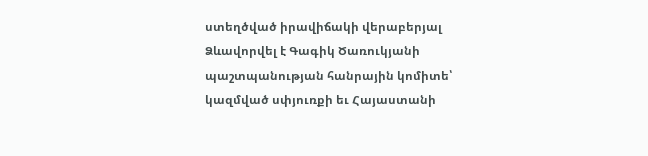ստեղծված իրավիճակի վերաբերյալ Ձևավորվել է Գագիկ Ծառուկյանի պաշտպանության հանրային կոմիտե՝ կազմված սփյուռքի եւ Հայաստանի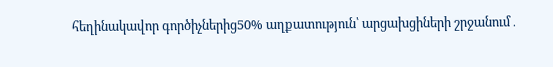հեղինակավոր գործիչներից50% աղքատություն՝ արցախցիների շրջանում․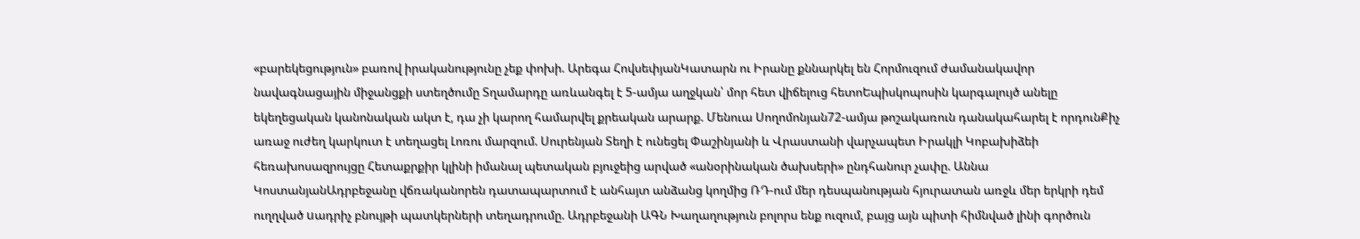«բարեկեցություն» բառով իրականությունը չեք փոխի. Արեգա ՀովսեփյանԿատարն ու Իրանը քննարկել են Հորմուզում ժամանակավոր նավագնացային միջանցքի ստեղծումը Տղամարդը առևանգել է 5-ամյա աղջկան՝ մոր հետ վիճելուց հետոԵպիսկոպոսին կարգալույծ անելը եկեղեցական կանոնական ակտ է, դա չի կարող համարվել քրեական արարք. Մենուա Սողոմոնյան72-ամյա թոշակառուն դանակահարել է որդունՔիչ առաջ ուժեղ կարկուտ է տեղացել Լոռու մարզում. Սուրենյան Տեղի է ունեցել Փաշինյանի և Վրաստանի վարչապետ Իրակլի Կոբախիձեի հեռախոսազրույցը Հետաքրքիր կլինի իմանալ պետական բյուջեից արված «անօրինական ծախսերի» ընդհանուր չափը. Աննա ԿոստանյանԱդրբեջանը վճռականորեն դատապարտում է անհայտ անձանց կողմից ՌԴ-ում մեր դեսպանության հյուրատան առջև մեր երկրի դեմ ուղղված uադրիչ բնույթի պատկերների տեղադրումը. Ադրբեջանի ԱԳՆ Խաղաղություն բոլորս ենք ուզում, բայց այն պիտի հիմնված լինի գործուն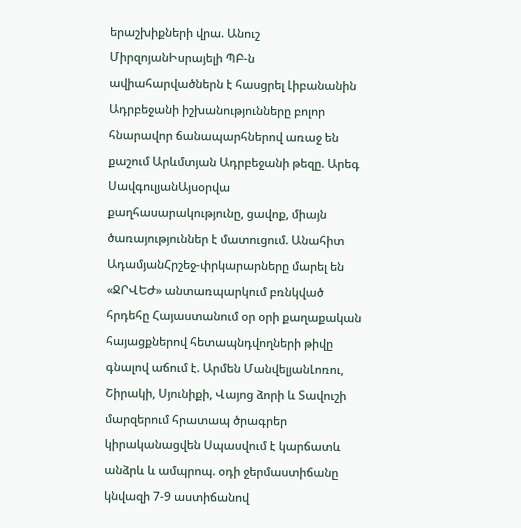երաշխիքների վրա. Անուշ ՄիրզոյանԻսրայելի ՊԲ-ն ավիահարվածներն է հասցրել Լիբանանին Ադրբեջանի իշխանությունները բոլոր հնարավոր ճանապարհներով առաջ են քաշում Արևմտյան Ադրբեջանի թեզը. Արեգ ՍավգուլյանԱյսօրվա քաղհասարակությունը, ցավոք, միայն ծառայություններ է մատուցում. Անահիտ ԱդամյանՀրշեջ-փրկարարները մարել են «ՋՐՎԵԺ» անտառպարկում բռնկված հրդեհը Հայաստանում օր օրի քաղաքական հայացքներով հետապնդվողների թիվը գնալով աճում է. Արմեն ՄանվելյանԼոռու, Շիրակի, Սյունիքի, Վայոց ձորի և Տավուշի մարզերում հրատապ ծրագրեր կիրականացվեն Սպասվում է կարճատև անձրև և ամպրոպ. օդի ջերմաստիճանը կնվազի 7-9 աստիճանով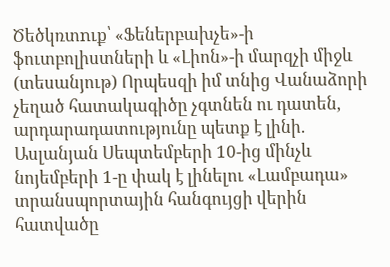Ծեծկռտnւք՝ «Ֆեներբախչե»-ի ֆուտբոլիստների և «Լիոն»-ի մարզչի միջև (տեսանյութ) Որպեսզի իմ տնից Վանաձորի չեղած հատակագիծը չգտնեն ու դատեն, արդարադատությունը պետք է լինի. Ասլանյան Սեպտեմբերի 10-ից մինչև նոյեմբերի 1-ը փակ է լինելու «Լամբադա» տրանսպորտային հանգույցի վերին հատվածը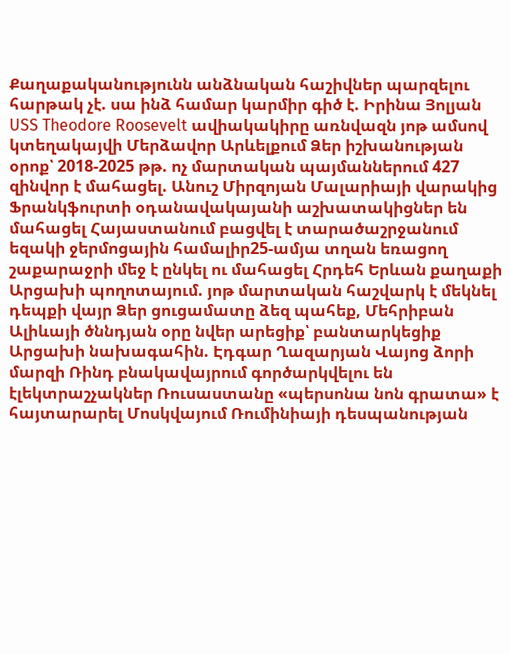Քաղաքականությունն անձնական հաշիվներ պարզելու հարթակ չէ. սա ինձ համար կարմիր գիծ է. Իրինա Յոլյան USS Theodore Roosevelt ավիակակիրը առնվազն յոթ ամսով կտեղակայվի Մերձավոր Արևելքում Ձեր իշխանության օրոք՝ 2018-2025 թթ. ոչ մարտական պայմաններում 427 զինվոր է մահացել. Անուշ Միրզոյան Մալարիայի վարակից Ֆրանկֆուրտի օդանավակայանի աշխատակիցներ են մահացել Հայաստանում բացվել է տարածաշրջանում եզակի ջերմոցային համալիր25-ամյա տղան եռացող շաքարաջրի մեջ է ընկել ու մահացել Հրդեհ Երևան քաղաքի Արցախի պողոտայում. յոթ մարտական հաշվարկ է մեկնել դեպքի վայր Ձեր ցուցամատը ձեզ պահեք, Մեհրիբան Ալիևայի ծննդյան օրը նվեր արեցիք՝ բանտարկեցիք Արցախի նախագահին. Էդգար Ղազարյան Վայոց ձորի մարզի Ռինդ բնակավայրում գործարկվելու են էլեկտրաշչակներ Ռուսաստանը «պերսոնա նոն գրատա» է հայտարարել Մոսկվայում Ռումինիայի դեսպանության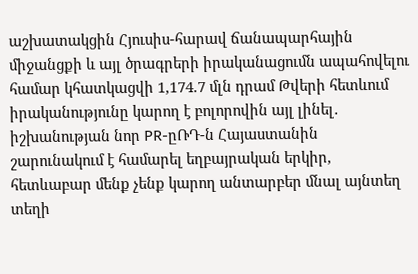աշխատակցին Հյուսիս-հարավ ճանապարհային միջանցքի և այլ ծրագրերի իրականացումն ապահովելու համար կհատկացվի 1,174.7 մլն դրամ Թվերի հետևում իրականությունը կարող է բոլորովին այլ լինել․ իշխանության նոր PR-ըՌԴ-ն Հայաստանին շարունակում է համարել եղբայրական երկիր, հետևաբար մենք չենք կարող անտարբեր մնալ այնտեղ տեղի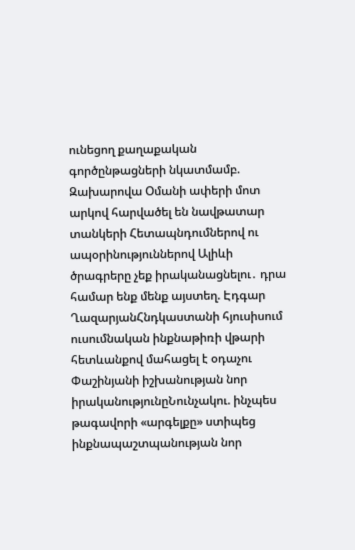ունեցող քաղաքական գործընթացների նկատմամբ. Զախարովա Օմանի ափերի մոտ արկով հարվածել են նավթատար տանկերի Հետապնդումներով ու ապօրինություններով Ալիևի ծրագրերը չեք իրականացնելու․ դրա համար ենք մենք այստեղ. Էդգար ՂազարյանՀնդկաստանի հյուսիսում ուսումնական ինքնաթիռի վթարի հետևանքով մահացել է օդաչու Փաշինյանի իշխանության նոր իրականությունըՆունչակու. ինչպես թագավորի «արգելքը» ստիպեց ինքնապաշտպանության նոր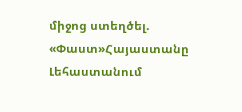միջոց ստեղծել. «Փաստ»Հայաստանը Լեհաստանում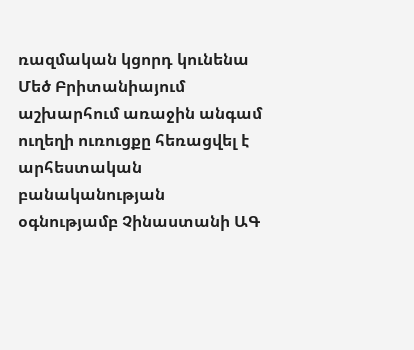ռազմական կցորդ կունենա Մեծ Բրիտանիայում աշխարհում առաջին անգամ ուղեղի ուռուցքը հեռացվել է արհեստական բանականության օգնությամբ Չինաստանի ԱԳ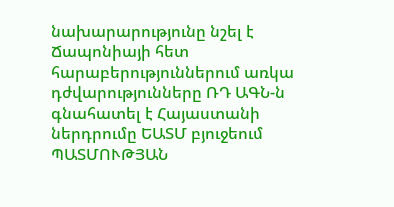նախարարությունը նշել է Ճապոնիայի հետ հարաբերություններում առկա դժվարությունները ՌԴ ԱԳՆ-ն գնահատել է Հայաստանի ներդրումը ԵԱՏՄ բյուջեում ՊԱՏՄՈՒԹՅԱՆ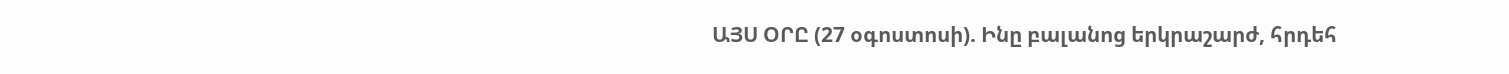ԱՅՍ ՕՐԸ (27 օգոստոսի). Ինը բալանոց երկրաշարժ, հրդեհ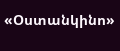«Օստանկինո»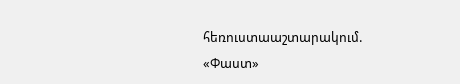հեռուստաաշտարակում. «Փաստ»